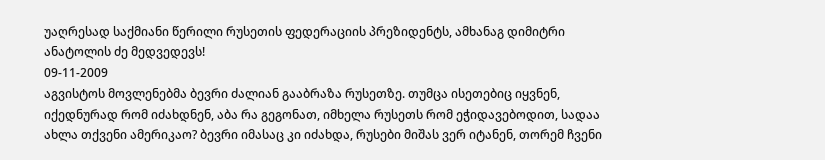უაღრესად საქმიანი წერილი რუსეთის ფედერაციის პრეზიდენტს, ამხანაგ დიმიტრი ანატოლის ძე მედვედევს!
09-11-2009
აგვისტოს მოვლენებმა ბევრი ძალიან გააბრაზა რუსეთზე. თუმცა ისეთებიც იყვნენ, იქედნურად რომ იძახდნენ, აბა რა გეგონათ, იმხელა რუსეთს რომ ეჭიდავებოდით, სადაა ახლა თქვენი ამერიკაო? ბევრი იმასაც კი იძახდა, რუსები მიშას ვერ იტანენ, თორემ ჩვენი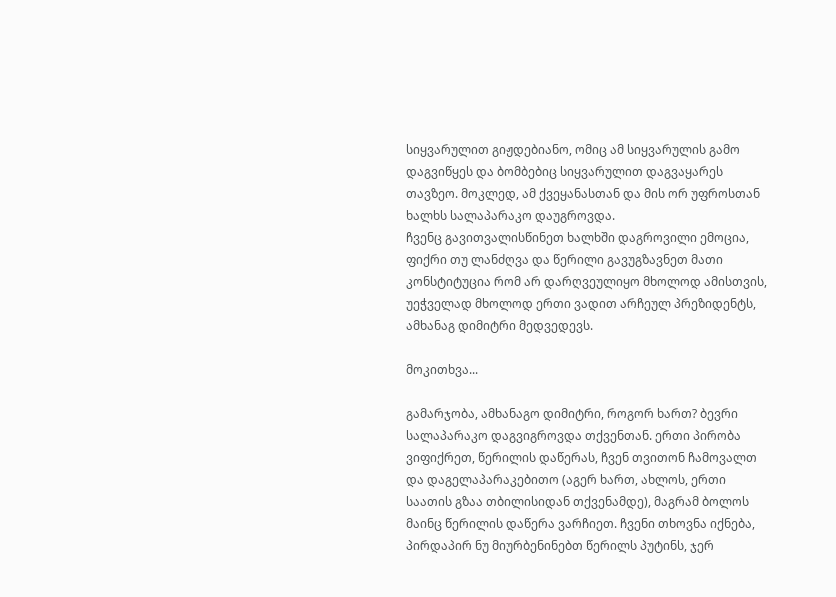სიყვარულით გიჟდებიანო, ომიც ამ სიყვარულის გამო დაგვიწყეს და ბომბებიც სიყვარულით დაგვაყარეს თავზეო. მოკლედ, ამ ქვეყანასთან და მის ორ უფროსთან ხალხს სალაპარაკო დაუგროვდა.
ჩვენც გავითვალისწინეთ ხალხში დაგროვილი ემოცია, ფიქრი თუ ლანძღვა და წერილი გავუგზავნეთ მათი კონსტიტუცია რომ არ დარღვეულიყო მხოლოდ ამისთვის, უეჭველად მხოლოდ ერთი ვადით არჩეულ პრეზიდენტს, ამხანაგ დიმიტრი მედვედევს.

მოკითხვა...

გამარჯობა, ამხანაგო დიმიტრი, როგორ ხართ? ბევრი სალაპარაკო დაგვიგროვდა თქვენთან. ერთი პირობა ვიფიქრეთ, წერილის დაწერას, ჩვენ თვითონ ჩამოვალთ და დაგელაპარაკებითო (აგერ ხართ, ახლოს, ერთი საათის გზაა თბილისიდან თქვენამდე), მაგრამ ბოლოს მაინც წერილის დაწერა ვარჩიეთ. ჩვენი თხოვნა იქნება, პირდაპირ ნუ მიურბენინებთ წერილს პუტინს, ჯერ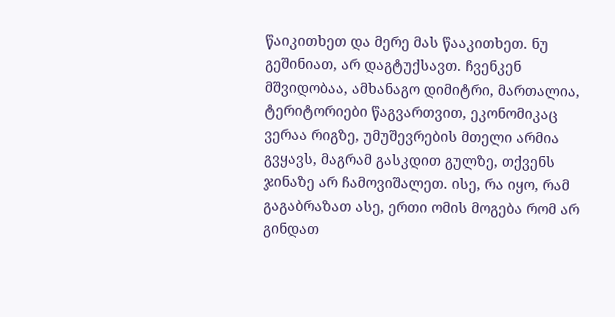წაიკითხეთ და მერე მას წააკითხეთ. ნუ გეშინიათ, არ დაგტუქსავთ. ჩვენკენ მშვიდობაა, ამხანაგო დიმიტრი, მართალია, ტერიტორიები წაგვართვით, ეკონომიკაც ვერაა რიგზე, უმუშევრების მთელი არმია გვყავს, მაგრამ გასკდით გულზე, თქვენს ჯინაზე არ ჩამოვიშალეთ. ისე, რა იყო, რამ გაგაბრაზათ ასე, ერთი ომის მოგება რომ არ გინდათ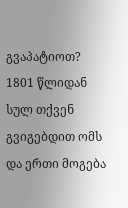გვაპატიოთ? 1801 წლიდან სულ თქვენ გვიგებდით ომს და ერთი მოგება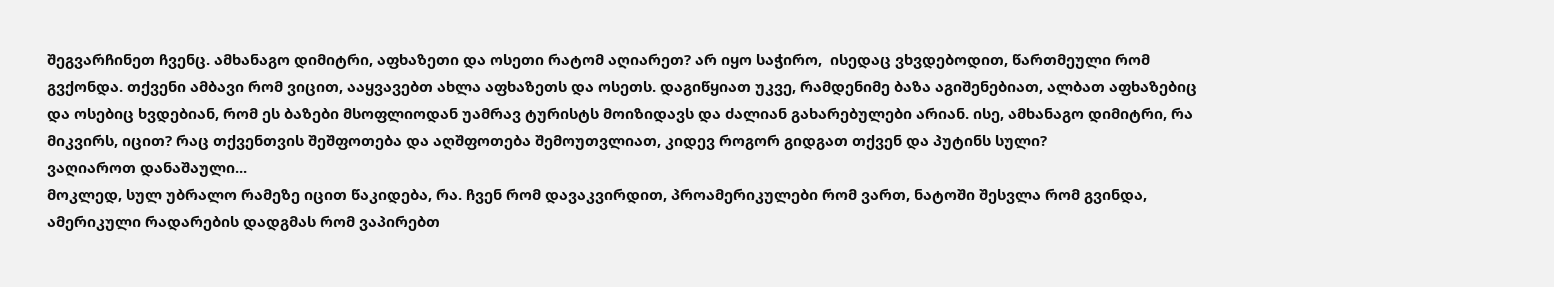შეგვარჩინეთ ჩვენც. ამხანაგო დიმიტრი, აფხაზეთი და ოსეთი რატომ აღიარეთ? არ იყო საჭირო,  ისედაც ვხვდებოდით, წართმეული რომ გვქონდა. თქვენი ამბავი რომ ვიცით, ააყვავებთ ახლა აფხაზეთს და ოსეთს. დაგიწყიათ უკვე, რამდენიმე ბაზა აგიშენებიათ, ალბათ აფხაზებიც და ოსებიც ხვდებიან, რომ ეს ბაზები მსოფლიოდან უამრავ ტურისტს მოიზიდავს და ძალიან გახარებულები არიან. ისე, ამხანაგო დიმიტრი, რა მიკვირს, იცით? რაც თქვენთვის შეშფოთება და აღშფოთება შემოუთვლიათ, კიდევ როგორ გიდგათ თქვენ და პუტინს სული?
ვაღიაროთ დანაშაული...
მოკლედ, სულ უბრალო რამეზე იცით წაკიდება, რა. ჩვენ რომ დავაკვირდით, პროამერიკულები რომ ვართ, ნატოში შესვლა რომ გვინდა, ამერიკული რადარების დადგმას რომ ვაპირებთ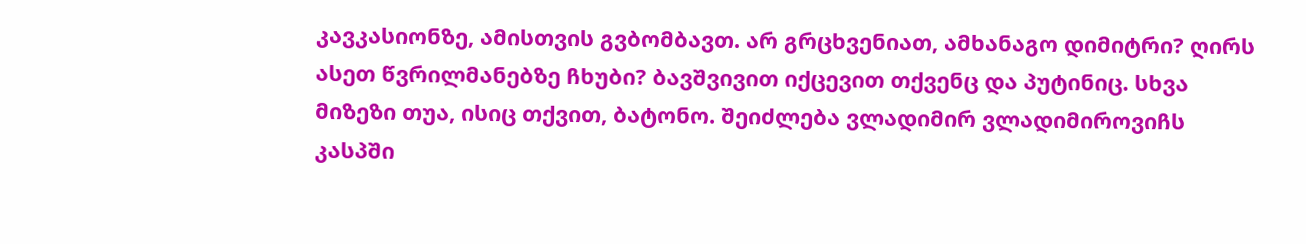კავკასიონზე, ამისთვის გვბომბავთ. არ გრცხვენიათ, ამხანაგო დიმიტრი? ღირს ასეთ წვრილმანებზე ჩხუბი? ბავშვივით იქცევით თქვენც და პუტინიც. სხვა მიზეზი თუა, ისიც თქვით, ბატონო. შეიძლება ვლადიმირ ვლადიმიროვიჩს კასპში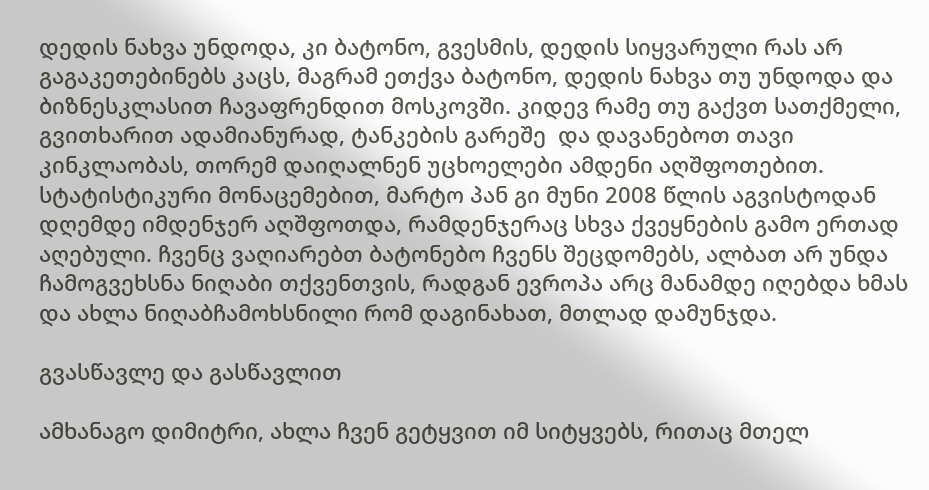დედის ნახვა უნდოდა, კი ბატონო, გვესმის, დედის სიყვარული რას არ გაგაკეთებინებს კაცს, მაგრამ ეთქვა ბატონო, დედის ნახვა თუ უნდოდა და ბიზნესკლასით ჩავაფრენდით მოსკოვში. კიდევ რამე თუ გაქვთ სათქმელი, გვითხარით ადამიანურად, ტანკების გარეშე  და დავანებოთ თავი კინკლაობას, თორემ დაიღალნენ უცხოელები ამდენი აღშფოთებით. სტატისტიკური მონაცემებით, მარტო პან გი მუნი 2008 წლის აგვისტოდან დღემდე იმდენჯერ აღშფოთდა, რამდენჯერაც სხვა ქვეყნების გამო ერთად აღებული. ჩვენც ვაღიარებთ ბატონებო ჩვენს შეცდომებს, ალბათ არ უნდა ჩამოგვეხსნა ნიღაბი თქვენთვის, რადგან ევროპა არც მანამდე იღებდა ხმას და ახლა ნიღაბჩამოხსნილი რომ დაგინახათ, მთლად დამუნჯდა.

გვასწავლე და გასწავლით

ამხანაგო დიმიტრი, ახლა ჩვენ გეტყვით იმ სიტყვებს, რითაც მთელ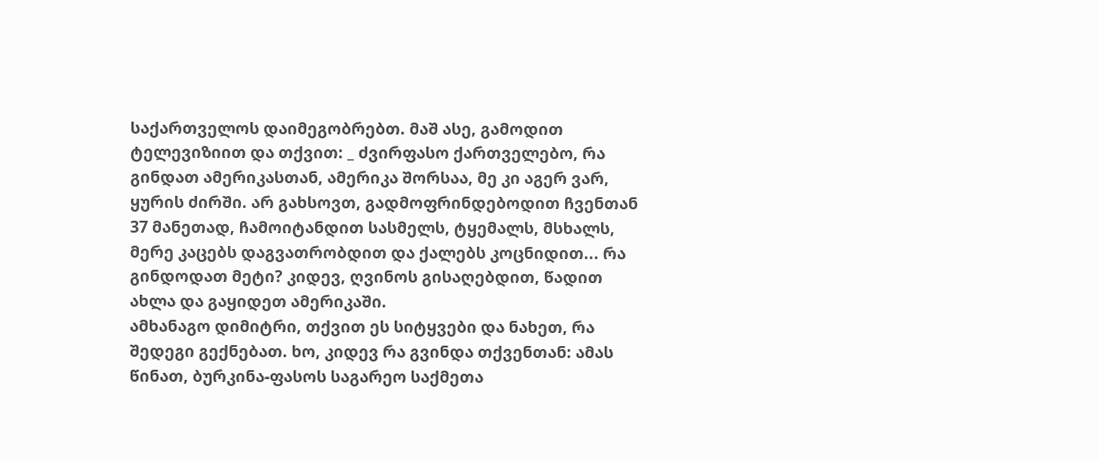საქართველოს დაიმეგობრებთ. მაშ ასე, გამოდით ტელევიზიით და თქვით: _ ძვირფასო ქართველებო, რა გინდათ ამერიკასთან, ამერიკა შორსაა, მე კი აგერ ვარ, ყურის ძირში. არ გახსოვთ, გადმოფრინდებოდით ჩვენთან 37 მანეთად, ჩამოიტანდით სასმელს, ტყემალს, მსხალს, მერე კაცებს დაგვათრობდით და ქალებს კოცნიდით... რა გინდოდათ მეტი? კიდევ, ღვინოს გისაღებდით, წადით ახლა და გაყიდეთ ამერიკაში.
ამხანაგო დიმიტრი, თქვით ეს სიტყვები და ნახეთ, რა შედეგი გექნებათ. ხო, კიდევ რა გვინდა თქვენთან: ამას წინათ, ბურკინა-ფასოს საგარეო საქმეთა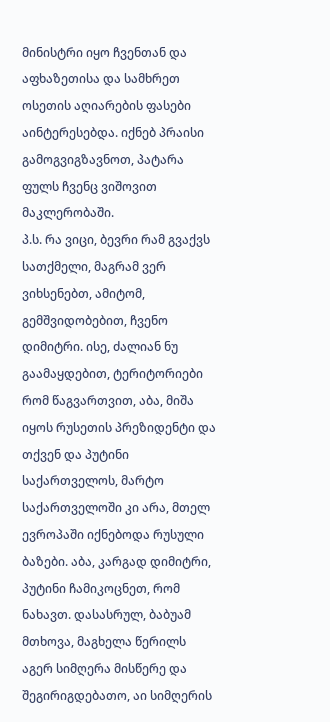მინისტრი იყო ჩვენთან და აფხაზეთისა და სამხრეთ ოსეთის აღიარების ფასები აინტერესებდა. იქნებ პრაისი გამოგვიგზავნოთ, პატარა ფულს ჩვენც ვიშოვით მაკლერობაში.
პ.ს. რა ვიცი, ბევრი რამ გვაქვს სათქმელი, მაგრამ ვერ ვიხსენებთ, ამიტომ, გემშვიდობებით, ჩვენო დიმიტრი. ისე, ძალიან ნუ გაამაყდებით, ტერიტორიები რომ წაგვართვით, აბა, მიშა იყოს რუსეთის პრეზიდენტი და თქვენ და პუტინი საქართველოს, მარტო საქართველოში კი არა, მთელ ევროპაში იქნებოდა რუსული ბაზები. აბა, კარგად დიმიტრი, პუტინი ჩამიკოცნეთ, რომ ნახავთ. დასასრულ, ბაბუამ მთხოვა, მაგხელა წერილს აგერ სიმღერა მისწერე და შეგირიგდებათო, აი სიმღერის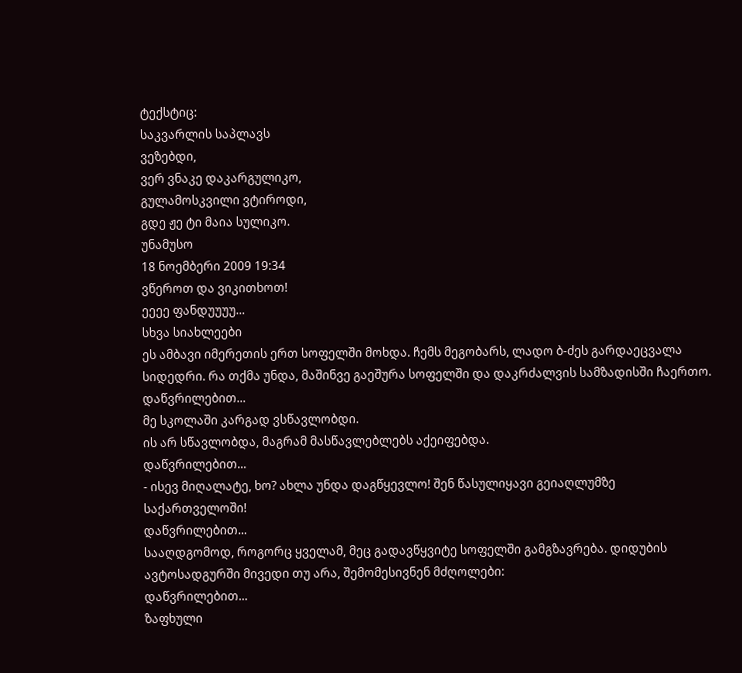ტექსტიც:
საკვარლის საპლავს
ვეზებდი,
ვერ ვნაკე დაკარგულიკო,
გულამოსკვილი ვტიროდი,
გდე ჟე ტი მაია სულიკო.
უნამუსო
18 ნოემბერი 2009 19:34
ვწეროთ და ვიკითხოთ!
ეეეე ფანდუუუუ...
სხვა სიახლეები
ეს ამბავი იმერეთის ერთ სოფელში მოხდა. ჩემს მეგობარს, ლადო ბ-ძეს გარდაეცვალა სიდედრი. რა თქმა უნდა, მაშინვე გაეშურა სოფელში და დაკრძალვის სამზადისში ჩაერთო.
დაწვრილებით...
მე სკოლაში კარგად ვსწავლობდი.
ის არ სწავლობდა, მაგრამ მასწავლებლებს აქეიფებდა.
დაწვრილებით...
- ისევ მიღალატე, ხო? ახლა უნდა დაგწყევლო! შენ წასულიყავი გეიაღლუმზე საქართველოში!
დაწვრილებით...
სააღდგომოდ, როგორც ყველამ, მეც გადავწყვიტე სოფელში გამგზავრება. დიდუბის ავტოსადგურში მივედი თუ არა, შემომესივნენ მძღოლები:
დაწვრილებით...
ზაფხული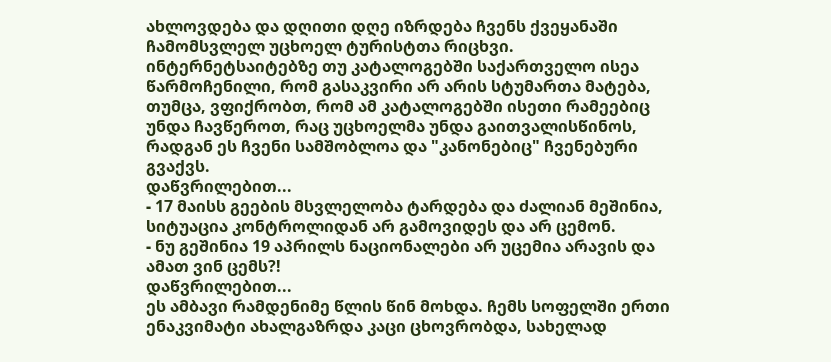ახლოვდება და დღითი დღე იზრდება ჩვენს ქვეყანაში ჩამომსვლელ უცხოელ ტურისტთა რიცხვი. ინტერნეტსაიტებზე თუ კატალოგებში საქართველო ისეა წარმოჩენილი, რომ გასაკვირი არ არის სტუმართა მატება, თუმცა, ვფიქრობთ, რომ ამ კატალოგებში ისეთი რამეებიც უნდა ჩავწეროთ, რაც უცხოელმა უნდა გაითვალისწინოს, რადგან ეს ჩვენი სამშობლოა და "კანონებიც" ჩვენებური გვაქვს.
დაწვრილებით...
- 17 მაისს გეების მსვლელობა ტარდება და ძალიან მეშინია, სიტუაცია კონტროლიდან არ გამოვიდეს და არ ცემონ.
- ნუ გეშინია 19 აპრილს ნაციონალები არ უცემია არავის და ამათ ვინ ცემს?!
დაწვრილებით...
ეს ამბავი რამდენიმე წლის წინ მოხდა. ჩემს სოფელში ერთი ენაკვიმატი ახალგაზრდა კაცი ცხოვრობდა, სახელად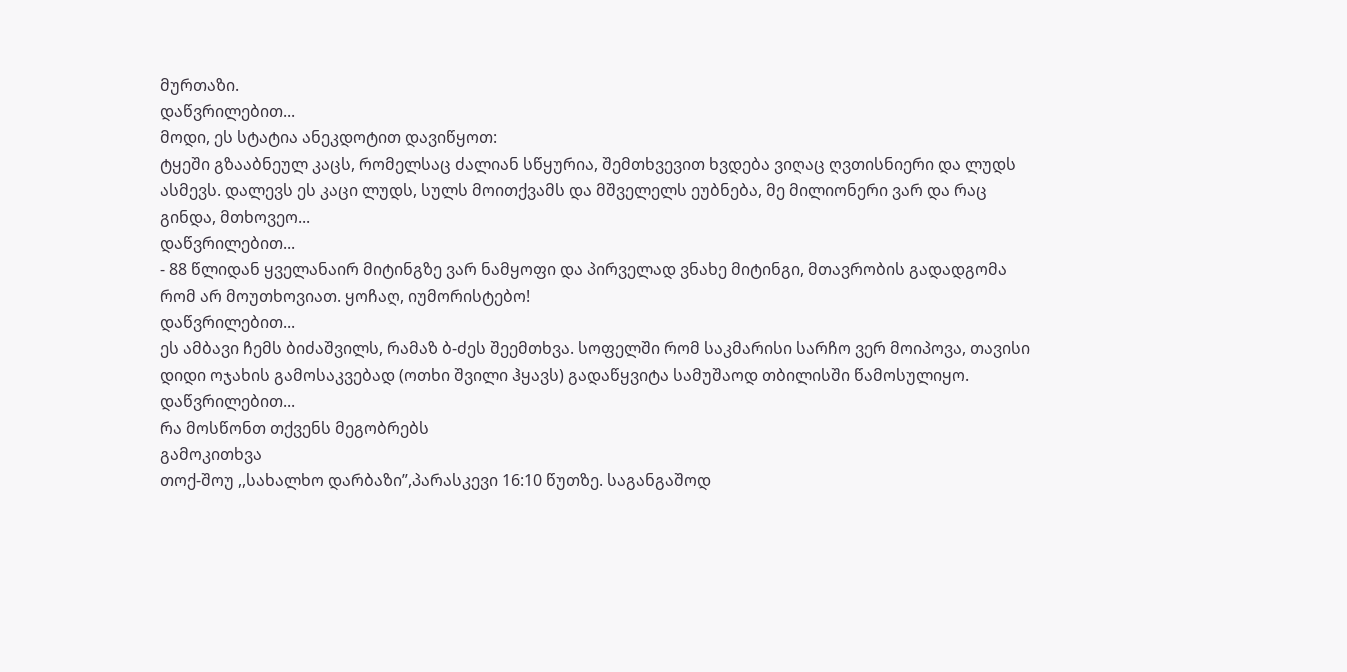მურთაზი.
დაწვრილებით...
მოდი, ეს სტატია ანეკდოტით დავიწყოთ:
ტყეში გზააბნეულ კაცს, რომელსაც ძალიან სწყურია, შემთხვევით ხვდება ვიღაც ღვთისნიერი და ლუდს ასმევს. დალევს ეს კაცი ლუდს, სულს მოითქვამს და მშველელს ეუბნება, მე მილიონერი ვარ და რაც გინდა, მთხოვეო...
დაწვრილებით...
- 88 წლიდან ყველანაირ მიტინგზე ვარ ნამყოფი და პირველად ვნახე მიტინგი, მთავრობის გადადგომა რომ არ მოუთხოვიათ. ყოჩაღ, იუმორისტებო!
დაწვრილებით...
ეს ამბავი ჩემს ბიძაშვილს, რამაზ ბ-ძეს შეემთხვა. სოფელში რომ საკმარისი სარჩო ვერ მოიპოვა, თავისი დიდი ოჯახის გამოსაკვებად (ოთხი შვილი ჰყავს) გადაწყვიტა სამუშაოდ თბილისში წამოსულიყო.
დაწვრილებით...
რა მოსწონთ თქვენს მეგობრებს
გამოკითხვა
თოქ-შოუ ,,სახალხო დარბაზი”,პარასკევი 16:10 წუთზე. საგანგაშოდ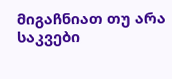მიგაჩნიათ თუ არა საკვები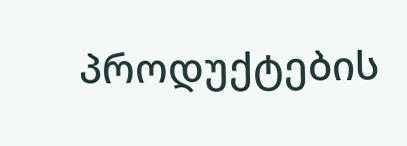პროდუქტების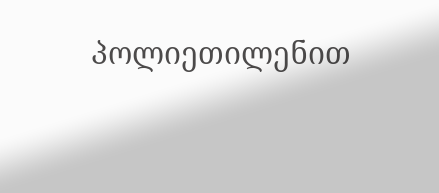პოლიეთილენით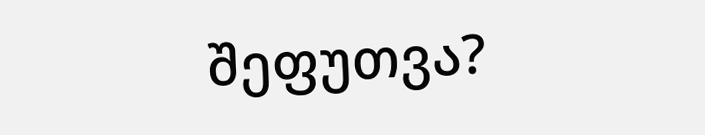შეფუთვა?